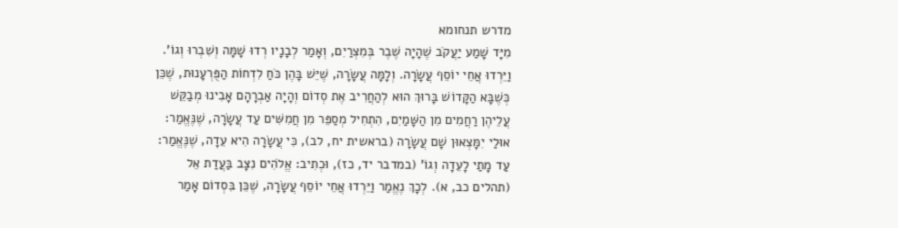מדרש תנחומא
מִיָּד שָׁמַע יַעֲקֹב שֶׁהָיָה שֶׁבֶר בְּמִצְרַיִם, וְאָמַר לְבָנָיו רְדוּ שָׁמָּה וְשִׁבְרוּ וְגוֹ'. וַיֵּרְדוּ אֲחֵי יוֹסֵף עֲשָׂרָה. וְלָמָּה עֲשָׂרָה, שֶׁיֵּשׁ בָּהֶן כֹּחַ לִדְחוֹת הַפֻּרְעָנוּת, שֶׁכֵּן כְּשֶׁבָּא הַקָּדוֹשׁ בָּרוּךְ הוּא לְהַחֲרִיב אֶת סְדוֹם וְהָיָה אַבְרָהָם אָבִינוּ מְבַקֵּשׁ עֲלֵיהֶן רַחֲמִים מִן הַשָּׁמַיִם, הִתְחִיל מְסַפֵּר מִן חֲמִשִּׁים עַד עֲשָׂרָה, שֶׁנֶּאֱמַר: אוּלַי יִמָּצְאוּן שָׁם עֲשָׂרָה (בראשית יח, לב), כִּי עֲשָׂרָה הִיא עֵדָה, שֶׁנֶּאֱמַר: עַד מָתַי לָעֵדָה וְגוֹ' (במדבר יד, כז), וּכְתִיב: אֱלֹהִים נִצָּב בַּעֲדַת אֵל (תהלים כב, א). לְכָךְ נֶאֱמַר וַיֵּרְדוּ אֲחֵי יוֹסֵף עֲשָׂרָה, שֶׁכֵּן בִּסְדוֹם אָמַר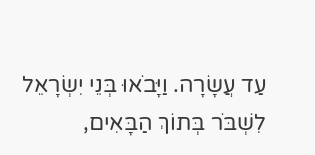עַד עֲשָׂרָה. וַיָּבֹאוּ בְּנֵי יִשְׂרָאֵל לִשְׁבֹּר בְּתוֹךְ הַבָּאִים,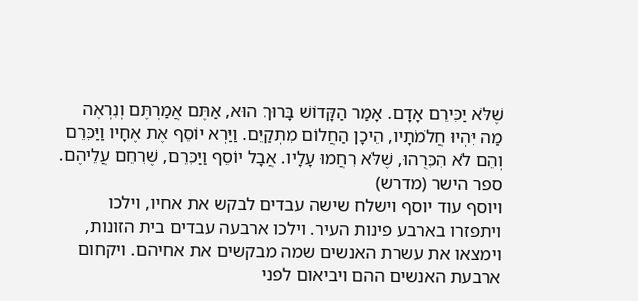שֶׁלֹּא יַכִּירֵם אָדָם. אָמַר הַקָּדוֹשׁ בָּרוּךְ הוּא, אַתֶּם אֲמַרְתֶּם וְנִרְאֶה מַה יִּהְיוּ חֲלֹמֹתָיו, הֵיכָן הַחֲלוֹם מִתְקַיֵּם. וַיַּרְא יוֹסֵף אֶת אֶחָיו וַיַּכִּרֵם וְהֵם לֹא הִכִּרֻהוּ, שֶׁלֹּא רִחֲמוּ עָלָיו. אֲבָל יוֹסֵף וַיַּכִּרֵם, שֶׁרִחֵם עֲלֵיהֶם.
ספר הישר (מדרש)
ויוסף עוד יוסף וישלח שישה עבדים לבקש את אחיו, וילכו ויתפזרו בארבע פינות העיר. וילכו ארבעה עבדים בית הזונות, וימצאו את עשרת האנשים שמה מבקשים את אחיהם. ויקחום ארבעת האנשים ההם ויביאום לפני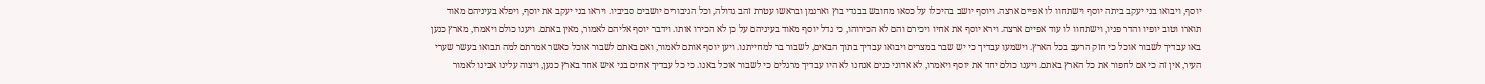יוסף, ויבואו בני יעקב ביתה יוסף וישתחוו לו אפיים ארצה. ויוסף יושב בהיכלו על כסאו מחובש בבגדי בוץ וארגמן ובראשו עטרת זהב גדולה, וכל הגיבורים יושבים סביביו. ויראו בני יעקב את יוסף, ויפלא בעיניהם מאוד תוארו וטוב יופיו והדר פניו, וישתחוו לו עוד אפיים ארצה. וירא יוסף את אחיו ויכירם והם לא הכירוהו, כי גדל יוסף מאוד בעיניהם על כן לא הכירו אותו. וידבר יוסף אליהם לאמור, מאין באתם. ויענו כולם ויאמרו, מארץ כנען באו עבדיך לשבור אוכל כי חזק הרעב בכל הארץ. וישמעו עבדיך כי יש שבר במצרים ויבואו עבדיך בתוך הבאים, לשבור בר למחייתנו. ויען יוסף אותם לאמור, ואם באתם לשבור אוכל כאשר אמרתם למה תבואו בעשר שערי העיר, אין זה כי אם לחפור את כל הארץ באתם. ויענו כולם יחד את יוסף ויאמרו, לא אדוני כנים אנחנו לא היו עבדיך מרגלים כי לשבור אוכל באנו. כי כל עבדיך אחים בני איש אחד בארץ כנען, ויצוה עלינו אבינו לאמור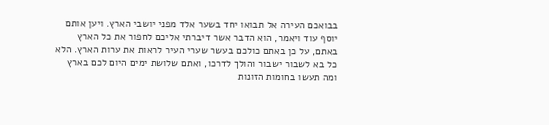בבואכם העירה אל תבואו יחד בשער אלד מפני יושבי הארץ. ויען אותם יוסף עוד ויאמר, הוא הדבר אשר דיברתי אליכם לחפור את כל הארץ באתם, על כן באתם כולכם בעשר שערי העיר לראות את ערות הארץ. הלא כל בא לשבור ישבור והולך לדרכו, ואתם שלושת ימים היום לכם בארץ ומה תעשו בחומות הזונות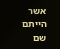אשר הייתם שם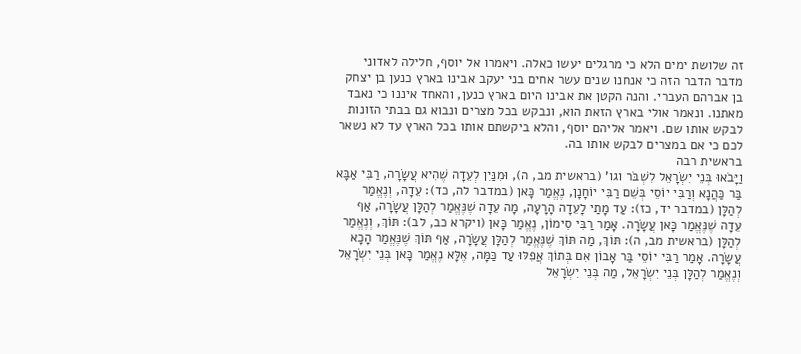זה שלושת ימים הלא כי מרגלים יעשו כאלה. ויאמרו אל יוסף, חלילה לאדוני מדבר הדבר הזה כי אנחנו שנים עשר אחים בני יעקב אבינו בארץ כנען בן יצחק בן אברהם העברי. והנה הקטן את אבינו היום בארץ כנען, והאחד איננו כי נאבד מאתנו. ונאמר אולי בארץ הזאת הוא, ונבקש בכל מצרים ונבוא גם בבתי הזונות לבקש אותו שם. ויאמר אליהם יוסף, והלא ביקשתם אותו בכל הארץ עד לא נשאר לכם כי אם במצרים לבקש אותו בה.
בראשית רבה
וַיָּבֹאוּ בְּנֵי יִשְׂרָאֵל לִשְׁבֹּר וגו' (בראשית מב, ה), וּמִנַּיִן לְעֵדָה שֶׁהִיא עֲשָׂרָה, רַבִּי אַבָּא בַּר כַּהֲנָא וְרַבִּי יוֹסֵי בְּשֵׁם רַבִּי יוֹחָנָן, נֶאֱמַר כָּאן (במדבר לה, כד): עֵדָה, וְנֶאֱמַר לְהַלָּן (במדבר יד, כז): עַד מָתַי לָעֵדָה הָרָעָה, מָה עֵדָה שֶׁנֶּאֱמַר לְהַלָּן עֲשָׂרָה, אַף עֵדָה שֶׁנֶּאֱמַר כָּאן עֲשָׂרָה. אָמַר רַבִּי סִימוֹן, נֶאֱמַר כָּאן (ויקרא כב, לב): תּוֹךְ, וְנֶאֱמַר לְהַלָּן (בראשית מב, ה): תּוֹךְ, מַה תּוֹךְ שֶׁנֶּאֱמַר לְהַלָּן עֲשָׂרָה, אַף תּוֹךְ שֶׁנֶּאֱמַר הָכָא עֲשָׂרָה. אָמַר רַבִּי יוֹסֵי בַּר אָבוֹן אִם בְּתוֹךְ אֲפִלּוּ עַד כַּמָּה, אֶלָּא נֶאֱמַר כָּאן בְּנֵי יִשְׂרָאֵל וְנֶאֱמַר לְהַלָּן בְּנֵי יִשְׂרָאֵל, מַה בְּנֵי יִשְׂרָאֵל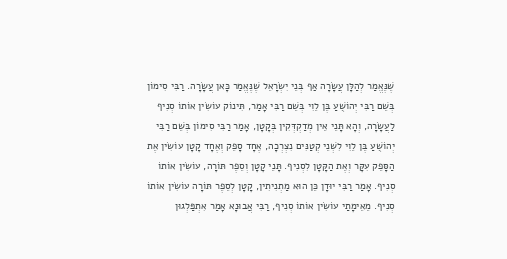שֶׁנֶּאֱמַר לְהַלָּן עֲשָׂרָה אַף בְּנֵי יִשְׂרָאֵל שֶׁנֶּאֱמַר כָּאן עֲשָׂרָה. רַבִּי סִימוֹן בְּשֵׁם רַבִּי יְהוֹשֻׁעַ בֶּן לֵוִי בְּשֵׁם רַבִּי אָמַר, תִּינוֹק עוֹשִׂין אוֹתוֹ סְנִיף לַעֲשָׂרָה, וְהָא תָּנֵי אֵין מְדַקְדְּקִין בְּקָטָן, אָמַר רַבִּי סִימוֹן בְּשֵׁם רַבִּי יְהוֹשֻׁעַ בֶּן לֵוִי לִשְׁנֵי קְטַנִּים נִצְרְכָה, אֶחָד סָפֵק וְאֶחָד קָטָן עוֹשִׂין אֶת הַסָּפֵק עִקָּר וְאֶת הַקָּטָן לִסְנִיף. תָּנֵי קָטָן וְסֵפֶר תּוֹרָה, עוֹשִׂין אוֹתוֹ סְנִיף. אָמַר רַבִּי יוּדָן כֵּן הוּא מַתְנִיתִין, קָטָן לְסֵפֶר תּוֹרָה עוֹשִׂין אוֹתוֹ סְנִיף. מֵאֵימָתַי עוֹשִׂין אוֹתוֹ סְנִיף, רַבִּי אֲבוּנָא אָמַר אִתְפַּלְגוּן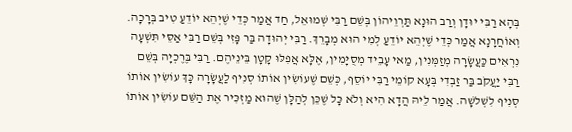בְּהָא רַבִּי יוּדָן וְרַב הוּנָא תַּרְוֵיהוֹן בְּשֵׁם רַבִּי שְׁמוּאֵל, חַד אֲמַר כְּדֵי שֶׁיְהֵא יוֹדֵעַ טִיב בְּרָכָה. וְאוֹחֲרָנָא אֲמַר כְּדֵי שֶׁיְהֵא יוֹדֵעַ לְמִי הוּא מְבָרֵךְ. רַבִּי יְהוּדָה בַּר פָּזִי בְּשֵׁם רַבִּי אַסֵּי תִּשְׁעָה נִרְאִים כַּעֲשָׂרָה מְזַמְּנִין, מַאי עָבֵיד מְסֻיָּמִין, אֶלָּא אֲפִלּוּ קָטָן בֵּינֵיהֶם. רַבִּי בֶּרֶכְיָה בְּשֵׁם רַבִּי יַעֲקֹב בַּר זַבְדִי בְּעָא קוֹמֵי רַבִּי יוֹסֵף, כְּשֵׁם שֶׁעוֹשִׂין אוֹתוֹ סְנִיף לַעֲשָׂרָה כָּךְ עוֹשִׂין אוֹתוֹ סְנִיף לִשְׁלשָׁה. אֲמַר לֵיהּ הֲדָא הִיא וְלֹא כָּל שֶׁכֵּן לְהַלָּן שֶׁהוּא מַזְכִּיר אֶת הַשֵּׁם עוֹשִׂין אוֹתוֹ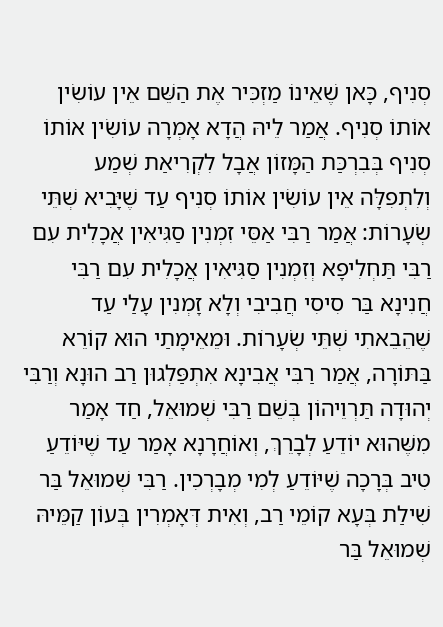סְנִיף, כָּאן שֶׁאֵינוֹ מַזְכִּיר אֶת הַשֵּׁם אֵין עוֹשִׂין אוֹתוֹ סְנִיף. אֲמַר לֵיהּ הֲדָא אָמְרָה עוֹשִׂין אוֹתוֹ סְנִיף בְּבִרְכַּת הַמָּזוֹן אֲבָל לִקְרִיאַת שְׁמַע וְלִתְפִלָּה אֵין עוֹשִׂין אוֹתוֹ סְנִיף עַד שֶׁיָּבִיא שְׁתֵּי שְׂעָרוֹת: אֲמַר רַבִּי אַסֵּי זִמְנִין סַגִּיאִין אֲכָלִית עִם רַבִּי תַּחְלִיפָא וְזִמְנִין סַגִּיאִין אֲכָלִית עִם רַבִּי חֲנִינָא בַּר סִיסִי חֲבִיבִי וְלָא זָמְנִין עָלַי עַד שֶׁהֵבֵאתִי שְׁתֵּי שְׂעָרוֹת. וּמֵאֵימָתַי הוּא קוֹרֵא בַּתּוֹרָה, אֲמַר רַבִּי אֲבִינָא אִתְפַּלְגוּן רַב הוּנָא וְרַבִּי יְהוּדָה תַּרְוֵיהוֹן בְּשֵׁם רַבִּי שְׁמוּאֵל, חַד אָמַר מִשֶּׁהוּא יוֹדֵעַ לְבָרֵךְ, וְאוֹחֲרָנָא אָמַר עַד שֶׁיּוֹדֵעַ טִיב בְּרָכָה שֶׁיּוֹדֵעַ לְמִי מְבָרְכִין. רַבִּי שְׁמוּאֵל בַּר שִׁילַת בְּעָא קוֹמֵי רַב, וְאִית דְּאָמְרִין בְּעוֹן קַמֵּיהּ שְׁמוּאֵל בַּר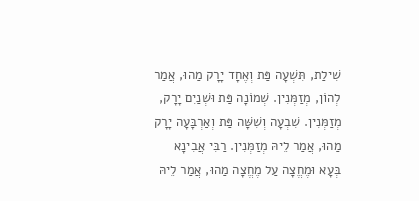שִׁילַת, תִּשְׁעָה פַּת וְאֶחָד יָרָק מַהוּ, אֲמַר לְהוֹן, מְזַמְּנִין. שְׁמוֹנָה פַּת וּשְׁנַיִם יָרָק, מְזַמְּנִין. שִׁבְעָה וְשִׁשָּׁה פַּת וְאַרְבָּעָה יָרָק מַהוּ, אֲמַר לֵיהּ מְזַמְּנִין. רַבִּי אֲבִינָא בְּעָא וּמֶחֱצָה עַל מֶחֱצָה מַהוּ, אֲמַר לֵיהּ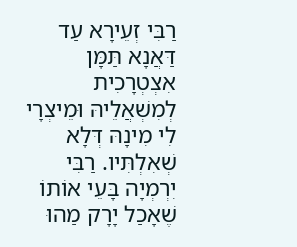רַבִּי זְעֵירָא עַד דַּאֲנָא תַּמָּן אִצְטְרָכִית לְמִשְׁאֲלֵיהּ וּמֵיצְרָי לִי מִינָהּ דְּלָא שְׁאִלְתִּיו. רַבִּי יִרְמְיָה בָּעֵי אוֹתוֹ שֶׁאָכַל יָרָק מַהוּ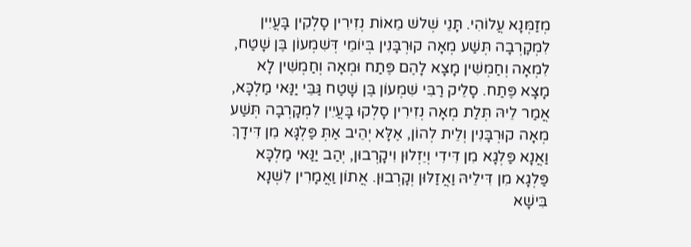מְזַמְּנָא עֲלוֹהִי. תָּנֵי שְׁלשׁ מֵאוֹת נְזִירִין סָלְקִין בָּעֲיִין לִמְקָרְבָה תְּשַׁע מְאָה קוּרְבָּנִין בְּיוֹמֵי דְּשִׁמְעוֹן בֶּן שָׁטַח, לִמְאָה וְחַמְשִׁין מָצָא לָהֶם פֶּתַח וּמְאָה וְחַמְשִׁין לָא מָצָא פֶּתַח. סָלֵיק רַבִּי שִׁמְעוֹן בֶּן שָׁטַח גַּבֵּי יַנַּאי מַלְכָּא, אֲמַר לֵיהּ תְּלַת מְאָה נְזִירִין סָלְקוּ בָּעֲיִין לִמְקָרְבָה תְּשַׁע מְאָה קוּרְבָּנִין וְלֵית לְהוֹן, אֶלָּא יְהֵיב אַתְּ פַּלְגָּא מִן דִּידָךְ וַאֲנָא פַּלְגָא מִן דִּידִי וְיֵזְלוּן וִיקָרְבוּן, יְהַב יַנַּאי מַלְכָּא פַּלְגָא מִן דִּילֵיהּ וַאֲזַלּוּן וְקָרְבוּן. אֲתוֹן וַאֲמָרִין לִשְׁנָא בִּישָׁא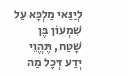לְיַנַּאי מַלְכָּא עַל שִׁמְעוֹן בֶּן שָׁטַח, תֶּהֱוֵי יְדַע דְּכָל מַה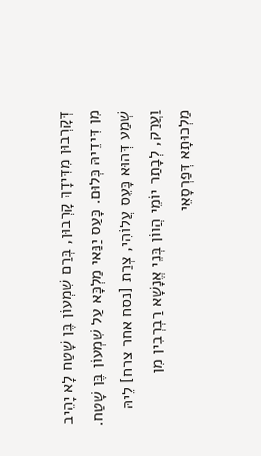דְּקָרְבוּן מִדִּידָךְ קָרְבוּן, בְּרַם שִׁמְעוֹן בֶּן שָׁטַח לָא יָהֵיב מִן דִּידֵיהּ כְּלוּם. כָּעַס יַנַּאי מַלְכָּא עַל שִׁמְעוֹן בֶּן שָׁטַח. שְׁמַע דְּהוּא כָּעֵס עֲלוֹהִי, צְרַת [נסח אחר צרח] לֵיהּ וַעֲרַק, לְבָתַר יוֹמֵי הֲווֹן בְּנֵי אֱנָשָׁא רַבְרְבִין מִן מַלְכוּתָא דְּפַרְסָאֵי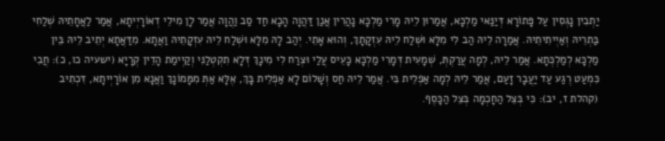יַתְבִין נָגְסִין עַל פָּתוֹרָא דְּיַנַּאי מַלְכָּא, אֲמַרוּן לֵיהּ מָרִי מַלְכָּא נָהֲרִין אֲנַן דַּהֲוָה הָכָא חַד סַב וַהֲוָה אֲמַר לָן מִילֵי דְאוֹרָיְיתָא, אֲמַר לַאֲחָתֵיהּ שְׁלַחִי בַּתְרֵיהּ וְאַיְיתִיתֵיהּ. אֲמַרָה לֵיהּ הַב לִי מִלָּא וּשְׁלַח לֵיהּ עִזְקָתָךְ, וְהוּא אָתֵי. יְהַב לָהּ מִלָּא וּשְׁלַח לֵיהּ עִזְקָתֵיהּ וַאֲתָא. מִדַּאֲתָא יְתֵיב לֵיהּ בֵּין מַלְכָּא לְמַלְכְּתָא. אֲמַר לֵיהּ, לְמָה עֲרַקְתְּ, שְׁמָעִית דְּמָרִי מַלְכָּא כָּעֵיס עֲלַי וּצְרַח לִי מִינָךְ דְּלָא תִקְטְלַנִּי וְקַיְימַת הָדֵין קְרָיָא (ישעיה כו, כ): חֲבִי כִּמְעַט רֶגַע עַד יַעֲבָר זָעַם, אֲמַר לֵיהּ לְמָה אַפְלֵית בִּי. אֲמַר לֵיהּ חַס וְשָׁלוֹם לָא אַפְלֵית בָּךְ, אֶלָּא אַתְּ מִמָּמוֹנָךְ וַאֲנָא מִן אוֹרָיְיתָא, דִּכְתִיב (קהלת ז, יב): כִּי בְּצֵל הַחָכְמָה בְּצֵל הַכָּסֶף.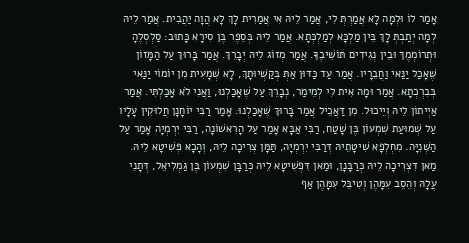אָמַר לוֹ וּלְמָה לָא אֲמַרְתְּ לִי, אֲמַר לֵיהּ אִי אֲמַרִית לָךְ לָא הֲוָה יַהֲבִית. אֲמַר לֵיהּ לְמָה יְתַבְתְּ לָךְ בֵּין מַלְכָּא לְמַלְכְּתָא. אֲמַר לֵיהּ בְּסֵפֶר בֶּן סִירָא כָּתוּב: סַלְסְלֶהָ וּתְרוֹמְמֶךּ וּבֵין נְגִידִים תּוֹשִׁיבֶךָּ. אֲמַר מְזוֹג לֵיהּ יְבָרֵךְ. אֲמַר בָּרוּךְ עַל הַמָּזוֹן שֶׁאָכַל יַנַּאי וַחֲבֵרָיו. אֲמַר עַד כַּדּוּן אַתְּ בְּקַשְׁיוּתָךְ, לָא שְׁמָעִית מִן יוֹמוֹי יַנַּאי בְּבִרְכְתָא. אֲמַר וּמָה אִית לִי לְמֵימַר, נְבָרֵךְ עַל שֶׁאָכַלְנוּ, וַאֲנִי לֹא אָכַלְתִּי. אֲמַר אַיְיתוֹן לֵיהּ וְיֵיכוּל. מִן דַּאֲכֵיל אֲמַר בָּרוּךְ שֶׁאָכַלְנוּ. אָמַר רַבִּי יוֹחָנָן חֲלוּקִין עָלָיו עַל שְׁמוּעַת שִׁמְעוֹן בֶּן שָׁטַח, רַבִּי אַבָּא אָמַר עַל הָרִאשׁוֹנָה, רַבִּי יִרְמְיָה אָמַר עַל הַשְּׁנִיָּה. מִחְלְפָא שִׁיטָתֵיהּ דְּרַבִּי יִרְמְיָה, תַּמָּן צְרִיכָה לֵיהּ, וְהָכָא פְּשִׁיטָא לֵיהּ. מַאן דִּצְרִיכָה לֵיהּ כְּרַבָּנָן, וּמַאן דִּפְשִׁיטָא לֵיהּ כְּרַבָּן שִׁמְעוֹן בֶּן גַּמְלִיאֵל, דְּתָנֵי עֲלָהּ וְהֵסֵב עִמָּהֶן וְטִיבֵּל עִמָּהֶן אַף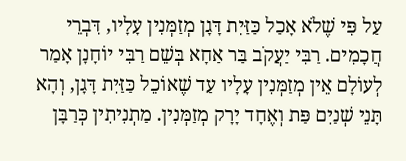עַל פִּי שֶׁלֹא אָכַל כַּזַּיִת דָּגָן מְזַמְּנִין עָלָיו, דִּבְרֵי חֲכָמִים. רַבִּי יַעֲקֹב בַּר אַחָא בְּשֵׁם רַבִּי יוֹחָנָן אָמַר לְעוֹלָם אֵין מְזַמְּנִין עָלָיו עַד שֶׁאוֹכֵל כַּזַּיִת דָּגָן, וְהָא תָּנֵי שְׁנַיִם פַּת וְאֶחָד יָרָק מְזַמְּנִין. מַתְנִיתִין כְּרַבָּן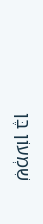שִׁמְעוֹן בֶּן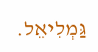גַּמְלִיאֵל.